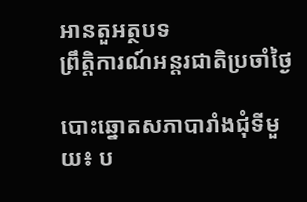អានតួអត្ថបទ
ព្រឹត្តិការណ៍អន្តរជាតិប្រចាំថ្ងៃ

បោះឆ្នោតសភាបារាំងជុំទីមួយ៖ ប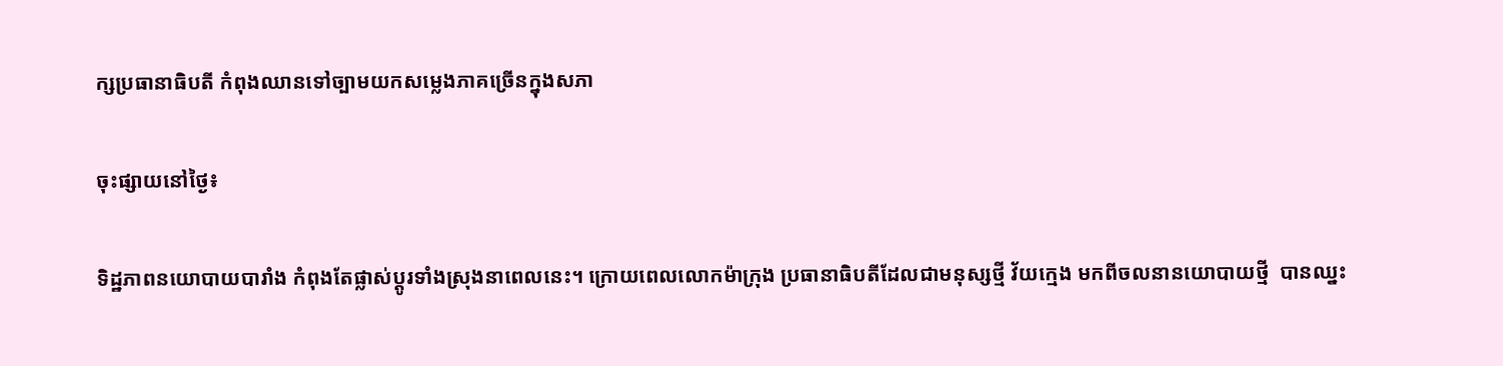ក្សប្រធានាធិបតី កំពុងឈានទៅច្បាមយកសម្លេងភាគច្រើនក្នុងសភា

ចុះផ្សាយនៅថ្ងៃ៖

ទិដ្ឋភាពនយោបាយបារាំង កំពុងតែផ្លាស់ប្តូរទាំងស្រុងនាពេលនេះ។ ក្រោយពេលលោកម៉ាក្រុង ប្រធានាធិបតីដែលជាមនុស្សថ្មី វ័យក្មេង មកពីចលនានយោបាយថ្មី  បានឈ្នះ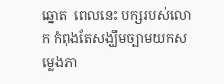ឆ្នោត  ពេលនេះ បក្សរបស់លោក កំពុងតែសង្ឃឹមច្បាមយកសម្លេងភា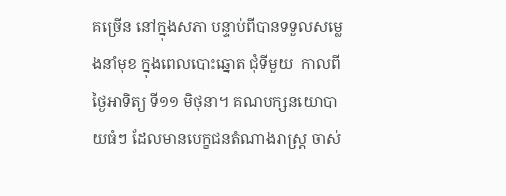គច្រើន នៅក្នុងសភា បន្ទាប់ពីបានទទួលសម្លេងនាំមុខ ក្នុងពេលបោះឆ្នោត ជុំទីមួយ  កាលពីថ្ងៃអាទិត្យ ទី១១ មិថុនា។ គណបក្សនយោបាយធំៗ ដែលមានបេក្ខជនតំណាងរាស្ត្រ ចាស់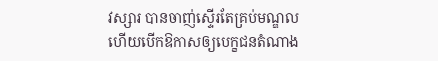វស្សារ បានចាញ់ស្ទើរតែគ្រប់មណ្ឌល ហើយបើកឱកាសឲ្យបេក្ខជនតំណាង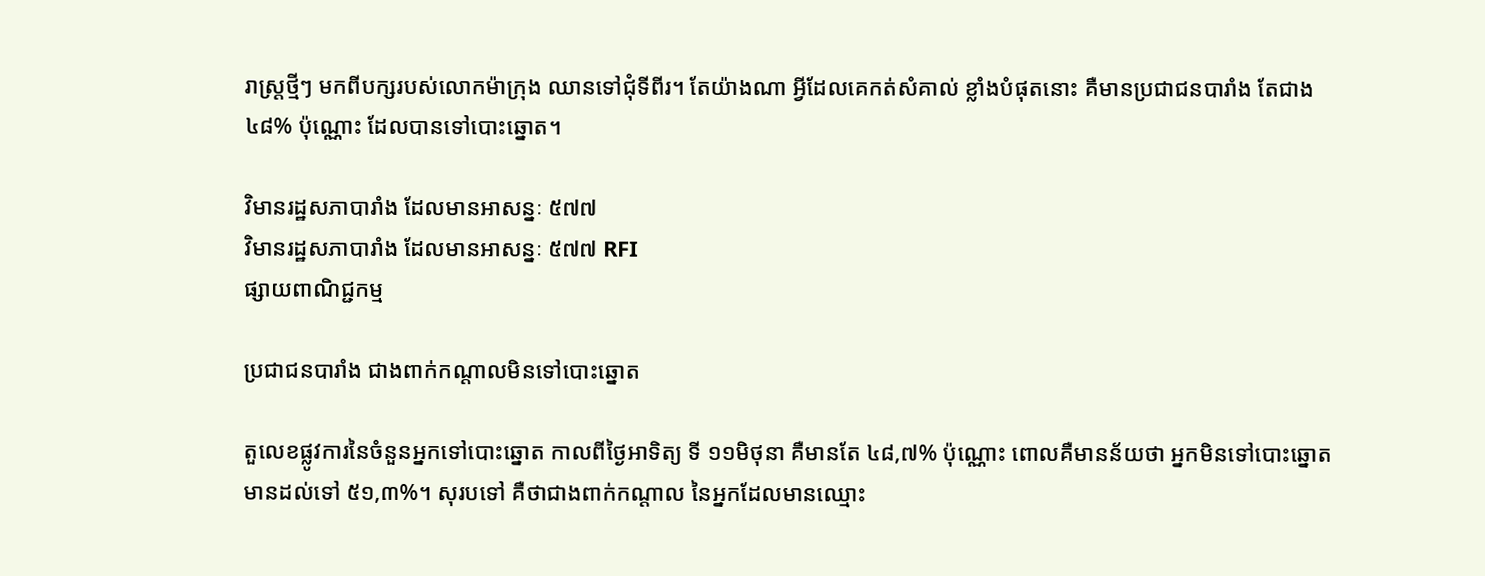រាស្ត្រថ្មីៗ មកពីបក្សរបស់លោកម៉ាក្រុង ឈានទៅជុំទីពីរ។ តែយ៉ាងណា អ្វីដែលគេកត់សំគាល់ ខ្លាំងបំផុតនោះ គឺមានប្រជាជនបារាំង តែជាង ៤៨% ប៉ុណ្ណោះ ដែលបានទៅបោះឆ្នោត។

វិមានរដ្ឋសភាបារាំង ដែលមានអាសន្នៈ ៥៧៧
វិមានរដ្ឋសភាបារាំង ដែលមានអាសន្នៈ ៥៧៧ RFI
ផ្សាយពាណិជ្ជកម្ម

ប្រជាជនបារាំង ជាងពាក់កណ្តាលមិនទៅបោះឆ្នោត

តួលេខផ្លូវការនៃចំនួនអ្នកទៅបោះឆ្នោត កាលពីថ្ងៃអាទិត្យ ទី ១១មិថុនា គឺមានតែ ៤៨,៧% ប៉ុណ្ណោះ ពោលគឺមានន័យថា អ្នកមិនទៅបោះឆ្នោត មានដល់ទៅ ៥១,៣%។ សុរបទៅ គឺថាជាងពាក់កណ្តាល នៃអ្នកដែលមានឈ្មោះ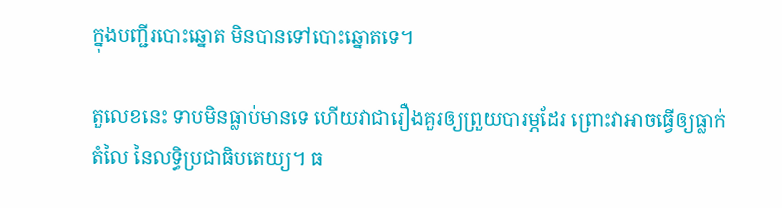ក្នុងបញ្ជីរបោះឆ្នោត មិនបានទៅបោះឆ្នោតទេ។

តួលេខនេះ ទាបមិនធ្លាប់មានទេ ហើយវាជារឿងគួរឲ្យព្រួយបារម្ភដែរ ព្រោះវាអាចធ្វើឲ្យធ្លាក់តំលៃ នៃលទ្ធិប្រជាធិបតេយ្យ។ ធ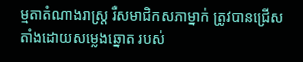ម្មតាតំណាងរាស្ត្រ រឺសមាជិកសភាម្នាក់ ត្រូវបានជ្រើសតាំងដោយសម្លេងឆ្នោត របស់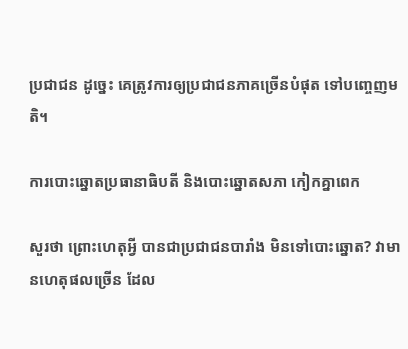ប្រជាជន ដូច្នេះ គេត្រូវការឲ្យប្រជាជនភាគច្រើនបំផុត ទៅបញ្ចេញមតិ។

ការបោះឆ្នោតប្រធានាធិបតី និងបោះឆ្នោតសភា កៀកគ្នាពេក

សួរថា ព្រោះហេតុអ្វី បានជាប្រជាជនបារាំង មិនទៅបោះឆ្នោត? វាមានហេតុផលច្រើន ដែល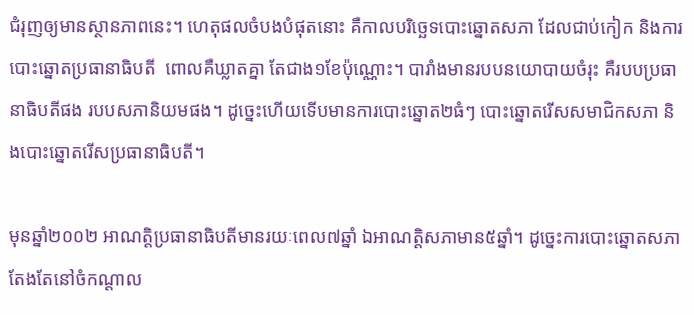ជំរុញឲ្យមានស្ថានភាពនេះ។ ហេតុផលចំបងបំផុតនោះ គឺកាលបរិច្ឆេទបោះឆ្នោតសភា ដែលជាប់កៀក និងការបោះឆ្នោតប្រធានាធិបតី  ពោលគឺឃ្លាតគ្នា តែជាង១ខែប៉ុណ្ណោះ។ បារាំងមានរបបនយោបាយចំរុះ គឺរបបប្រធានាធិបតីផង របបសភានិយមផង។ ដូច្នេះហើយទើបមានការបោះឆ្នោត២ធំៗ បោះឆ្នោតរើសសមាជិកសភា និងបោះឆ្នោតរើសប្រធានាធិបតី។

មុនឆ្នាំ២០០២ អាណត្តិប្រធានាធិបតីមានរយៈពេល៧ឆ្នាំ ឯអាណត្តិសភាមាន៥ឆ្នាំ។ ដូច្នេះការបោះឆ្នោតសភា តែងតែនៅចំកណ្តាល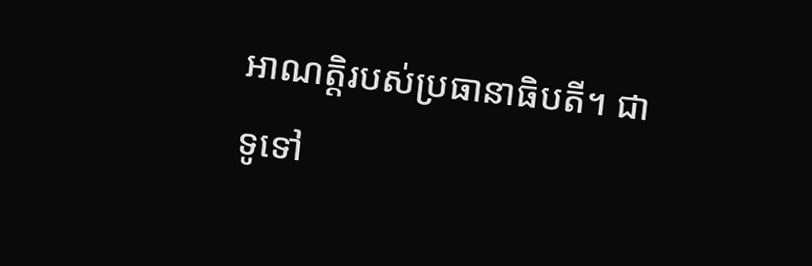អាណត្តិរបស់ប្រធានាធិបតី។ ជាទូទៅ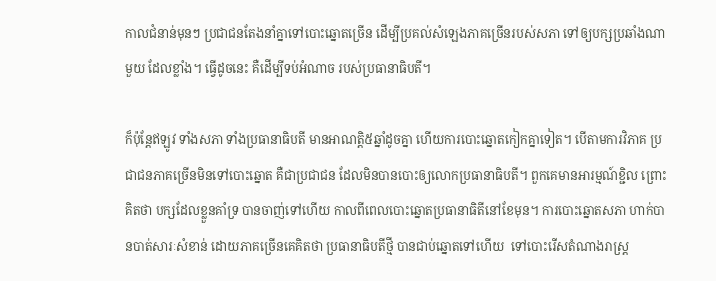កាលជំនាន់មុនៗ ប្រជាជនតែងនាំគ្នាទៅបោះឆ្នោតច្រើន ដើម្បីប្រគល់សំឡេងភាគច្រើនរបស់សភា ទៅឲ្យបក្សប្រឆាំងណាមួយ ដែលខ្លាំង។ ធ្វើដូចនេះ គឺដើម្បីទប់អំណាច របស់ប្រធានាធិបតី។

ក៏ប៉ុន្តែឥឡូវ ទាំងសភា ទាំងប្រធានាធិបតី មានអាណត្តិ៥ឆ្នាំដូចគ្នា ហើយការបោះឆ្នោតកៀកគ្នាទៀត។ បើតាមការវិភាគ ប្រជាជនភាគច្រើនមិនទៅបោះឆ្នោត គឺជាប្រជាជន ដែលមិនបានបោះឲ្យលោកប្រធានាធិបតី។ ពួកគេមានអារម្មណ៍ខ្ជិល ព្រោះគិតថា បក្សដែលខ្លួនគាំទ្រ បានចាញ់ទៅហើយ កាលពីពេលបោះឆ្នោតប្រធានាធិតីនៅខែមុន។ ការបោះឆ្នោតសភា ហាក់បានបាត់សារៈសំខាន់ ដោយភាគច្រើនគេគិតថា ប្រធានាធិបតីថ្មី បានជាប់ឆ្នោតទៅហើយ  ទៅបោះរើសតំណាងរាស្ត្រ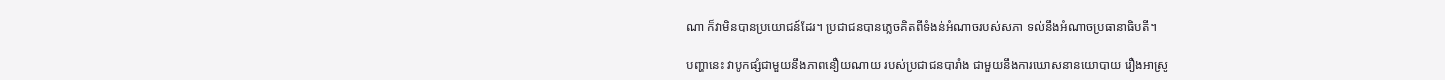ណា ក៏វាមិនបានប្រយោជន៍ដែរ។ ប្រជាជនបានភ្លេចគិតពីទំងន់អំណាចរបស់សភា ទល់នឹងអំណាចប្រធានាធិបតី។

បញ្ហានេះ វាបូកផ្សំជាមួយនឹងភាពនឿយណាយ របស់ប្រជាជនបារាំង ជាមួយនឹងការឃោសនានយោបាយ រឿងអាស្រូ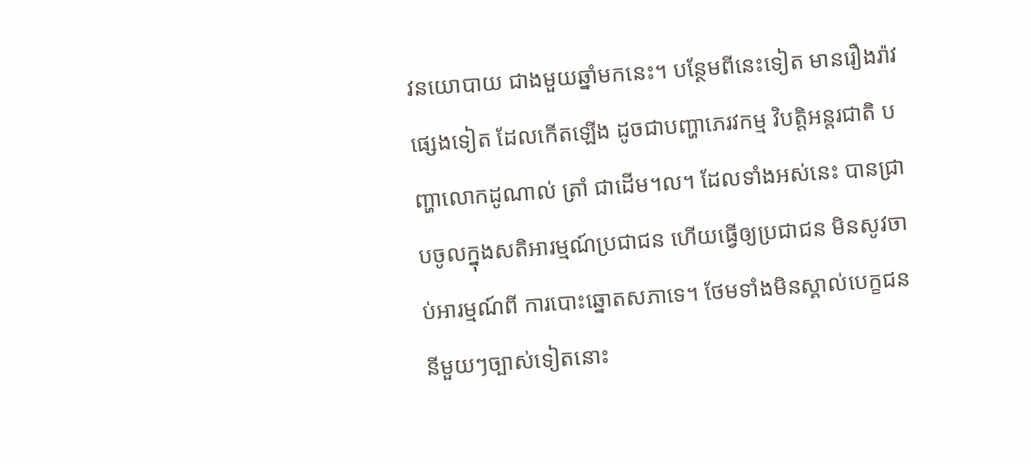វនយោបាយ ជាងមួយឆ្នាំមកនេះ។ បន្ថែមពីនេះទៀត មានរឿងរ៉ាវផ្សេងទៀត ដែលកើតឡើង ដូចជាបញ្ហាភេរវកម្ម វិបត្តិអន្តរជាតិ បញ្ហាលោកដូណាល់ ត្រាំ ជាដើម។ល។ ដែលទាំងអស់នេះ បានជ្រាបចូលក្នុងសតិអារម្មណ៍ប្រជាជន ហើយធ្វើឲ្យប្រជាជន មិនសូវចាប់អារម្មណ៍ពី ការបោះឆ្នោតសភាទេ។ ថែមទាំងមិនស្គាល់បេក្ខជននីមួយៗច្បាស់ទៀតនោះ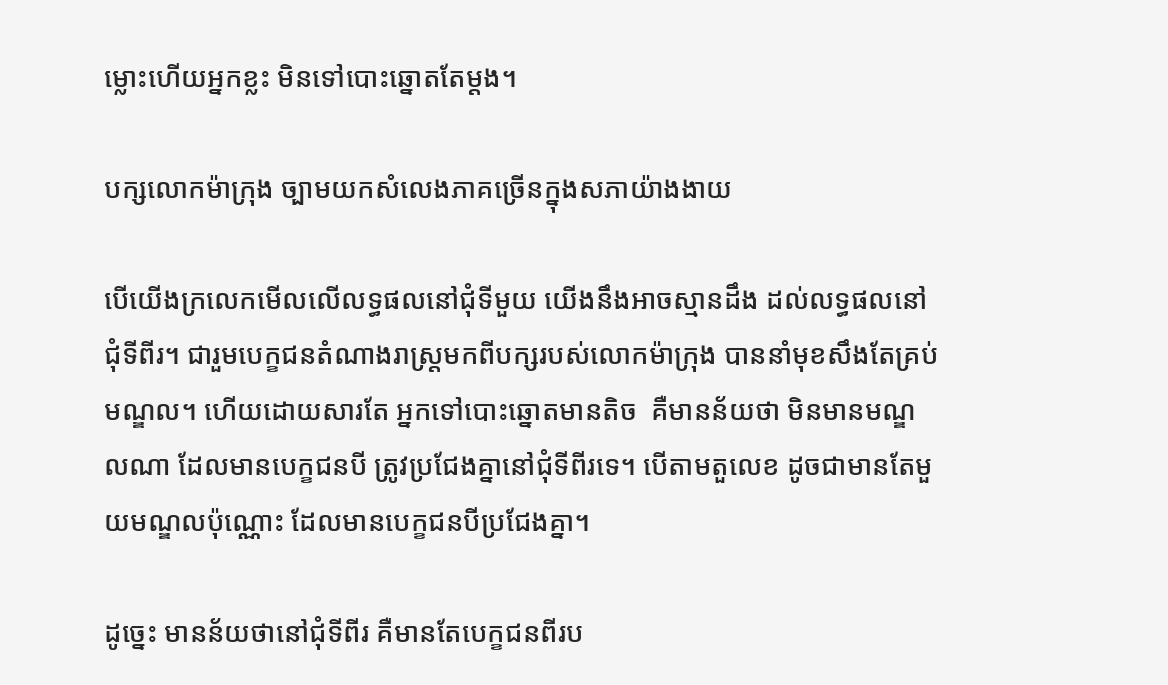ម្លោះហើយអ្នកខ្លះ មិនទៅបោះឆ្នោតតែម្តង។

បក្សលោកម៉ាក្រុង ច្បាមយកសំលេងភាគច្រើនក្នុងសភាយ៉ាងងាយ

បើយើងក្រលេកមើលលើលទ្ធផលនៅជុំទីមួយ យើងនឹងអាចស្មានដឹង ដល់លទ្ធផលនៅជុំទីពីរ។ ជារួមបេក្ខជនតំណាងរាស្ត្រមកពីបក្សរបស់លោកម៉ាក្រុង បាននាំមុខសឹងតែគ្រប់មណ្ឌល។ ហើយដោយសារតែ អ្នកទៅបោះឆ្នោតមានតិច  គឺមានន័យថា មិនមានមណ្ឌលណា ដែលមានបេក្ខជនបី ត្រូវប្រជែងគ្នានៅជុំទីពីរទេ។ បើតាមតួលេខ ដូចជាមានតែមួយមណ្ឌលប៉ុណ្ណោះ ដែលមានបេក្ខជនបីប្រជែងគ្នា។

ដូច្នេះ មានន័យថានៅជុំទីពីរ គឺមានតែបេក្ខជនពីរប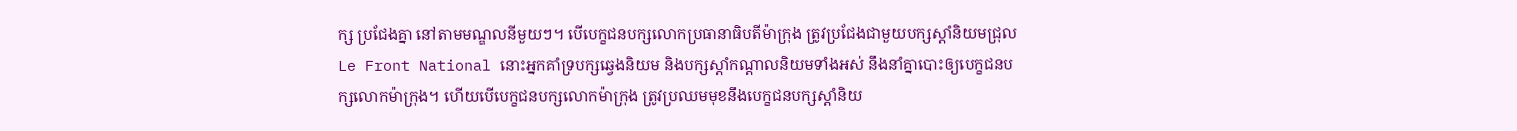ក្ស ប្រជែងគ្នា នៅតាមមណ្ឌលនីមួយៗ។ បើបេក្ខជនបក្សលោកប្រធានាធិបតីម៉ាក្រុង ត្រូវប្រជែងជាមួយបក្សស្តាំនិយមជ្រុល Le Front National នោះអ្នកគាំទ្របក្សឆ្វេងនិយម និងបក្សស្តាំកណ្តាលនិយមទាំងអស់ នឹងនាំគ្នាបោះឲ្យបេក្ខជនបក្សលោកម៉ាក្រុង។ ហើយបើបេក្ខជនបក្សលោកម៉ាក្រុង ត្រូវប្រឈមមុខនឹងបេក្ខជនបក្សស្តាំនិយ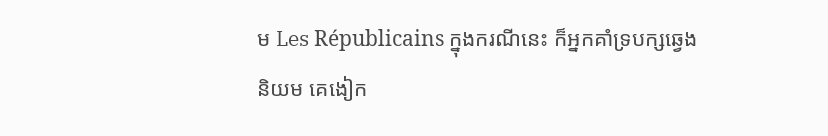ម Les Républicains ក្នុងករណីនេះ ក៏អ្នកគាំទ្របក្សឆ្វេងនិយម គេងៀក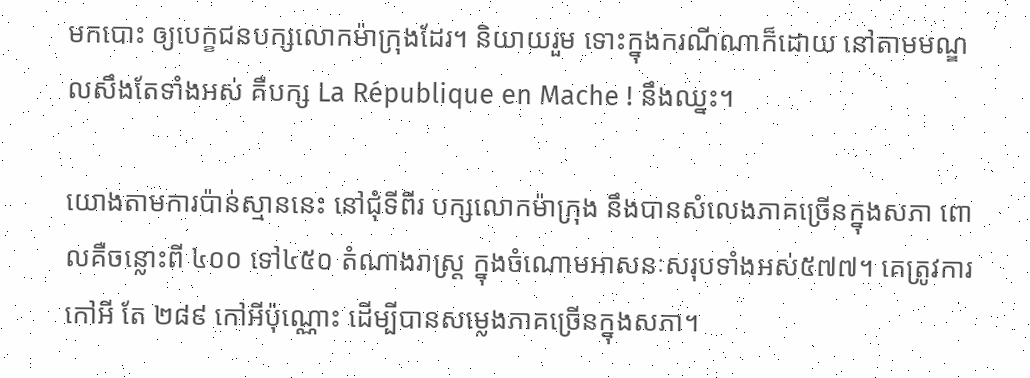មកបោះ ឲ្យបេក្ខជនបក្សលោកម៉ាក្រុងដែរ។ និយាយរួម ទោះក្នុងករណីណាក៏ដោយ នៅតាមមណ្ឌលសឹងតែទាំងអស់ គឺបក្ស La République en Mache ! នឹងឈ្នះ។

យោងតាមការប៉ាន់ស្មាននេះ នៅជុំទីពីរ បក្សលោកម៉ាក្រុង នឹងបានសំលេងភាគច្រើនក្នុងសភា ពោលគឺចន្លោះពី ៤០០ ទៅ៤៥០ តំណាងរាស្ត្រ ក្នុងចំណោមអាសនៈសរុបទាំងអស់៥៧៧។ គេត្រូវការកៅអី តែ ២៨៩ កៅអីប៉ុណ្ណោះ ដើម្បីបានសម្លេងភាគច្រើនក្នុងសភា។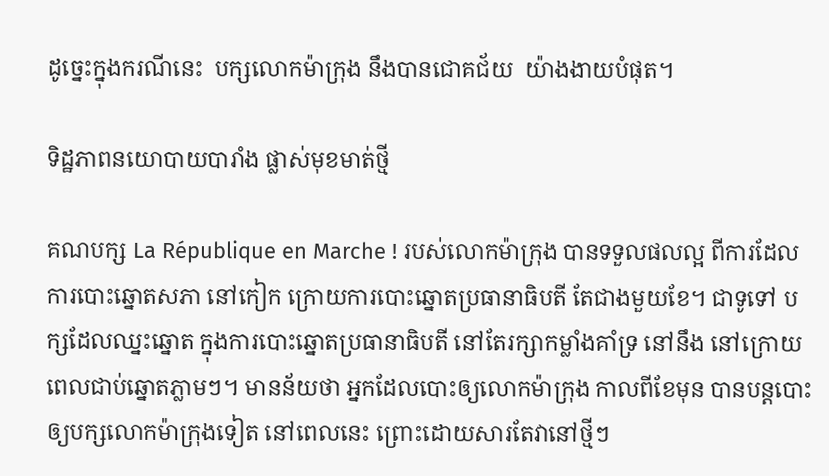ដូច្នេះក្នុងករណីនេះ  បក្សលោកម៉ាក្រុង នឹងបានជោគជ័យ  យ៉ាងងាយបំផុត។

ទិដ្ឋភាពនយោបាយបារាំង ផ្លាស់មុខមាត់ថ្មី

គណបក្ស La République en Marche ! របស់លោកម៉ាក្រុង បានទទួលផលល្អ ពីការដែលការបោះឆ្នោតសភា នៅកៀក ក្រោយការបោះឆ្នោតប្រធានាធិបតី តែជាងមួយខែ។ ជាទូទៅ បក្សដែលឈ្នះឆ្នោត ក្នុងការបោះឆ្នោតប្រធានាធិបតី នៅតែរក្សាកម្លាំងគាំទ្រ នៅនឹង នៅក្រោយពេលជាប់ឆ្នោតភ្លាមៗ។ មានន័យថា អ្នកដែលបោះឲ្យលោកម៉ាក្រុង កាលពីខែមុន បានបន្តបោះឲ្យបក្សលោកម៉ាក្រុងទៀត នៅពេលនេះ ព្រោះដោយសារតែវានៅថ្មីៗ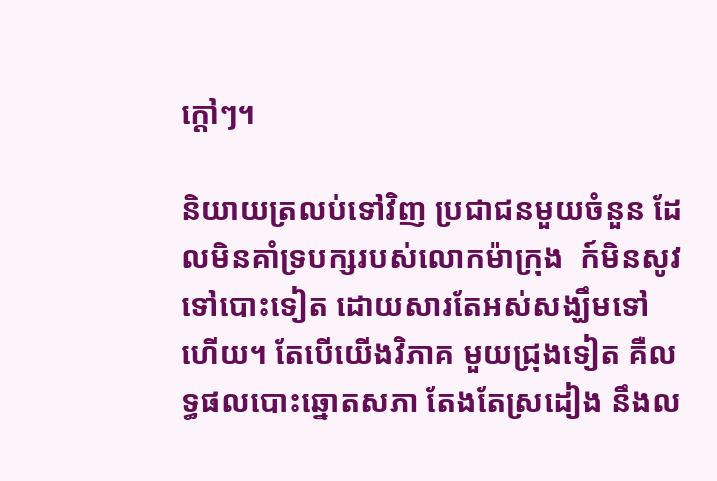ក្តៅៗ។

និយាយត្រលប់ទៅវិញ ប្រជាជនមួយចំនួន ដែលមិនគាំទ្របក្សរបស់លោកម៉ាក្រុង  ក៍មិនសូវទៅបោះទៀត ដោយសារតែអស់សង្ឃឹមទៅហើយ។ តែបើយើងវិភាគ មួយជ្រុងទៀត គឺលទ្ធផលបោះឆ្នោតសភា តែងតែស្រដៀង នឹងល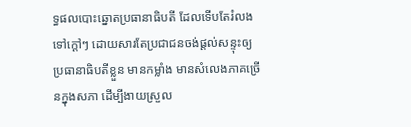ទ្ធផលបោះឆ្នោតប្រធានាធិបតី ដែលទើបតែរំលងទៅក្តៅៗ ដោយសារតែប្រជាជនចង់ផ្តល់សន្ទុះឲ្យប្រធានាធិបតីខ្លួន មានកម្លាំង មានសំលេងភាគច្រើនក្នុងសភា ដើម្បីងាយស្រួល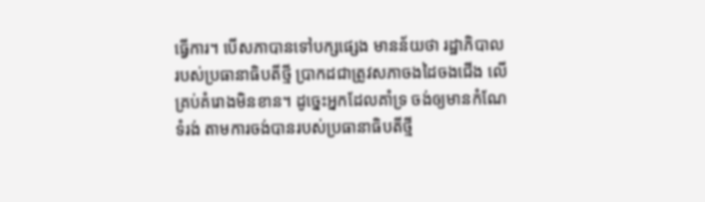ធ្វើការ។ បើសភាបានទៅបក្សផ្សេង មានន័យថា រដ្ឋាភិបាល របស់ប្រធានាធិបតីថ្មី ប្រាកដជាត្រូវសភាចងដៃចងជើង លើគ្រប់គំរោងមិនខាន។ ដូច្នេះអ្នកដែលគាំទ្រ ចង់ឲ្យមានកំណែទំរង់ តាមការចង់បានរបស់ប្រធានាធិបតីថ្មី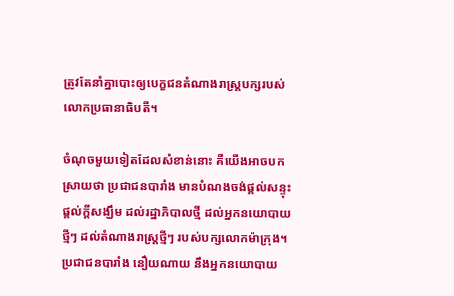ត្រូវតែនាំគ្នាបោះឲ្យបេក្ខជនតំណាងរាស្ត្របក្សរបស់លោកប្រធានាធិបតី។

ចំណុចមួយទៀតដែលសំខាន់នោះ គឺយើងអាចបកស្រាយថា ប្រជាជនបារាំង មានបំណងចង់ផ្តល់សន្ទុះ ផ្តល់ក្តីសង្ឃឹម ដល់រដ្ឋាភិបាលថ្មី ដល់អ្នកនយោបាយថ្មីៗ ដល់តំណាងរាស្រ្តថ្មីៗ របស់បក្សលោកម៉ាក្រុង។ ប្រជាជនបារាំង នឿយណាយ នឹងអ្នកនយោបាយ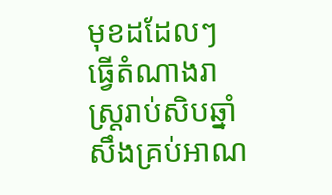មុខដដែលៗ ធ្វើតំណាងរាស្រ្តរាប់សិបឆ្នាំ សឹងគ្រប់អាណ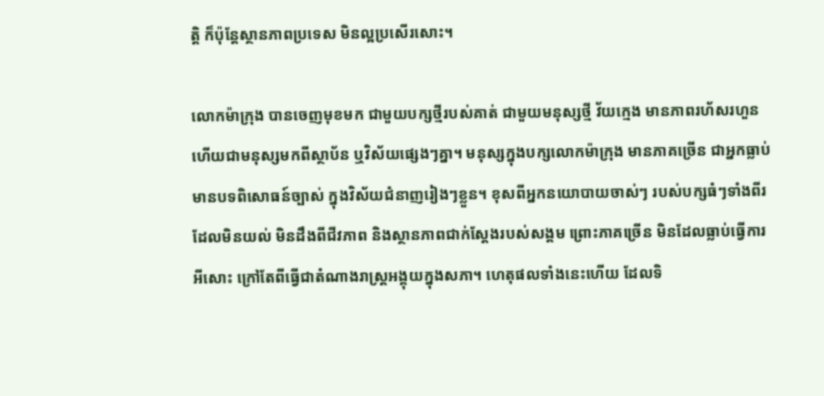ត្តិ ក៏ប៉ុន្តែស្ថានភាពប្រទេស មិនល្អប្រសើរសោះ។

លោកម៉ាក្រុង បានចេញមុខមក ជាមួយបក្សថ្មីរបស់គាត់ ជាមួយមនុស្សថ្មី វ័យក្មេង មានភាពរហ័សរហួន ហើយជាមនុស្សមកពីស្ថាប័ន ឬវិស័យផ្សេងៗគ្នា។ មនុស្សក្នុងបក្សលោកម៉ាក្រុង មានភាគច្រើន ជាអ្នកធ្លាប់មានបទពិសោធន៍ច្បាស់ ក្នុងវិស័យជំនាញរៀងៗខ្លួន។ ខុសពីអ្នកនយោបាយចាស់ៗ របស់បក្សធំៗទាំងពីរ ដែលមិនយល់ មិនដឹងពីជីវភាព និងស្ថានភាពជាក់ស្តែងរបស់សង្គម ព្រោះភាគច្រើន មិនដែលធ្លាប់ធ្វើការអីសោះ ក្រៅតែពីធ្វើជាតំណាងរាស្ត្រអង្គុយក្នុងសភា។ ហេតុផលទាំងនេះហើយ ដែលទិ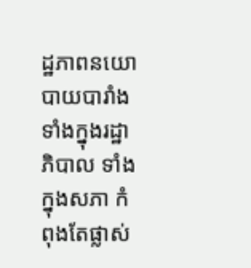ដ្ឋភាពនយោបាយបារាំង ទាំងក្នុងរដ្ឋាភិបាល ទាំងក្នុងសភា កំពុងតែផ្លាស់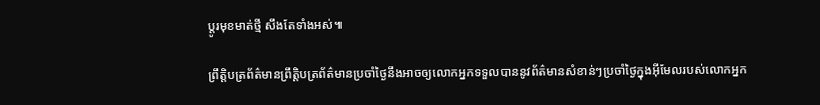ប្តូរមុខមាត់ថ្មី សឹងតែទាំងអស់៕

ព្រឹត្តិបត្រព័ត៌មានព្រឹត្តិបត្រព័ត៌មានប្រចាំថ្ងៃនឹងអាចឲ្យលោកអ្នកទទួលបាននូវព័ត៌មានសំខាន់ៗប្រចាំថ្ងៃក្នុងអ៊ីមែលរបស់លោកអ្នក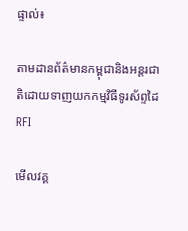ផ្ទាល់៖

តាមដានព័ត៌មានកម្ពុជានិងអន្តរជាតិដោយទាញយកកម្មវិធីទូរស័ព្ទដៃ RFI

មើលវគ្គ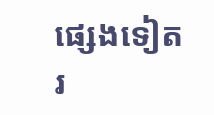ផ្សេងទៀត
រ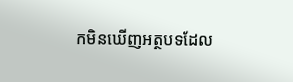កមិនឃើញអត្ថបទដែល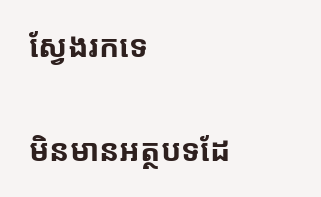ស្វែងរកទេ

មិនមានអត្ថបទដែ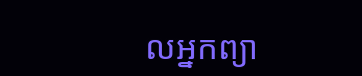លអ្នកព្យា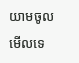យាមចូលមើលទេ